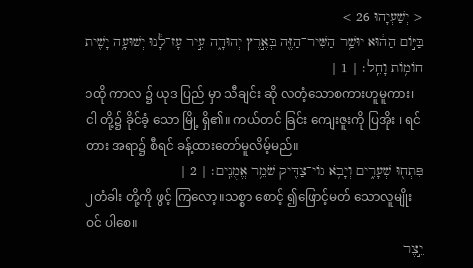< יְשַׁעְיָהוּ 26 >
בַּיּ֣וֹם הַה֔וּא יוּשַׁ֥ר הַשִּׁיר־הַזֶּ֖ה בְּאֶ֣רֶץ יְהוּדָ֑ה עִ֣יר עָז־לָ֔נוּ יְשׁוּעָ֥ה יָשִׁ֖ית חוֹמ֥וֹת וָחֵֽל׃ | 1 |
၁ထို ကာလ ၌ ယုဒ ပြည် မှာ သီချင်း ဆို လတံ့သောစကားဟူမူကား၊ ငါ တို့၌ ခိုင်ခံ့ သော မြို့ ရှိ၏။ ကယ်တင် ခြင်း ကျေးဇူးကို ပြအိုး ၊ ရင်တား အရာ၌ စီရင် ခန့်ထားတော်မူလိမ့်မည်။
פִּתְח֖וּ שְׁעָרִ֑ים וְיָבֹ֥א גוֹי־צַדִּ֖יק שֹׁמֵ֥ר אֱמֻנִֽים׃ | 2 |
၂တံခါး တို့ကို ဖွင့် ကြလော့။သစ္စာ စောင့် ၍ဖြောင့်မတ် သောလူမျိုး ဝင် ပါစေ။
יֵ֣צֶר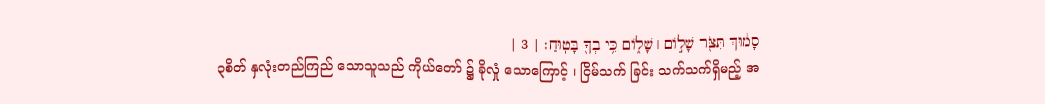סָמ֔וּךְ תִּצֹּ֖ר שָׁל֣וֹם ׀ שָׁל֑וֹם כִּ֥י בְךָ֖ בָּטֽוּחַ׃ | 3 |
၃စိတ် နှလုံးတည်ကြည် သောသူသည် ကိုယ်တော် ၌ ခိုလှုံ သောကြောင့် ၊ ငြိမ်သက် ခြင်း သက်သက်ရှိမည့် အ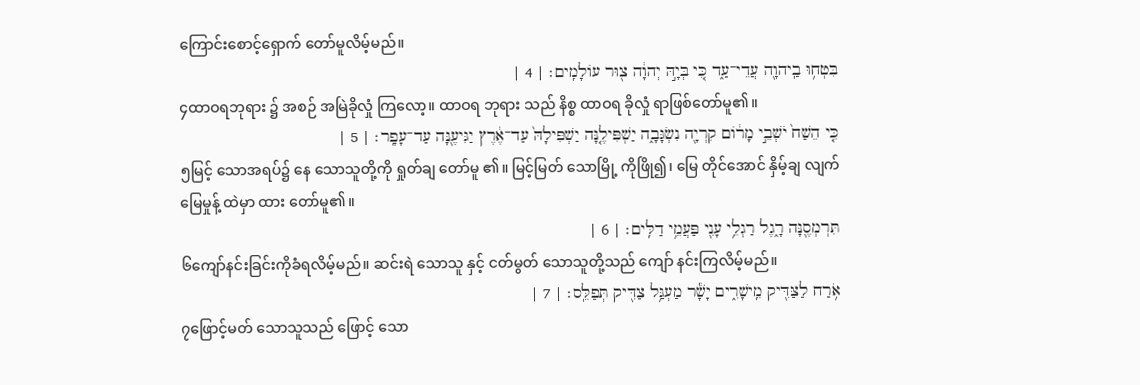ကြောင်းစောင့်ရှောက် တော်မူလိမ့်မည်။
בִּטְח֥וּ בַֽיהוָ֖ה עֲדֵי־עַ֑ד כִּ֚י בְּיָ֣הּ יְהוָ֔ה צ֖וּר עוֹלָמִֽים׃ | 4 |
၄ထာဝရဘုရား ၌ အစဉ် အမြဲခိုလှုံ ကြလော့။ ထာဝရ ဘုရား သည် နိစ္စ ထာဝရ ခိုလှုံ ရာဖြစ်တော်မူ၏။
כִּ֤י הֵשַׁח֙ יֹשְׁבֵ֣י מָר֔וֹם קִרְיָ֖ה נִשְׂגָּבָ֑ה יַשְׁפִּילֶ֤נָּה יַשְׁפִּילָהּ֙ עַד־אֶ֔רֶץ יַגִּיעֶ֖נָּה עַד־עָפָֽר׃ | 5 |
၅မြင့် သောအရပ်၌ နေ သောသူတို့ကို ရှုတ်ချ တော်မူ ၏။ မြင့်မြတ် သောမြို့ ကိုဖြို၍၊ မြေ တိုင်အောင် နှိမ့်ချ လျက် မြေမှုန့် ထဲမှာ ထား တော်မူ၏။
תִּרְמְסֶ֖נָּה רָ֑גֶל רַגְלֵ֥י עָנִ֖י פַּעֲמֵ֥י דַלִּֽים׃ | 6 |
၆ကျော်နင်းခြင်းကိုခံရလိမ့်မည်။ ဆင်းရဲ သောသူ နှင့် ငတ်မွတ် သောသူတို့သည် ကျော် နင်းကြလိမ့်မည်။
אֹ֥רַח לַצַּדִּ֖יק מֵֽישָׁרִ֑ים יָשָׁ֕ר מַעְגַּ֥ל צַדִּ֖יק תְּפַלֵּֽס׃ | 7 |
၇ဖြောင့်မတ် သောသူသည် ဖြောင့် သော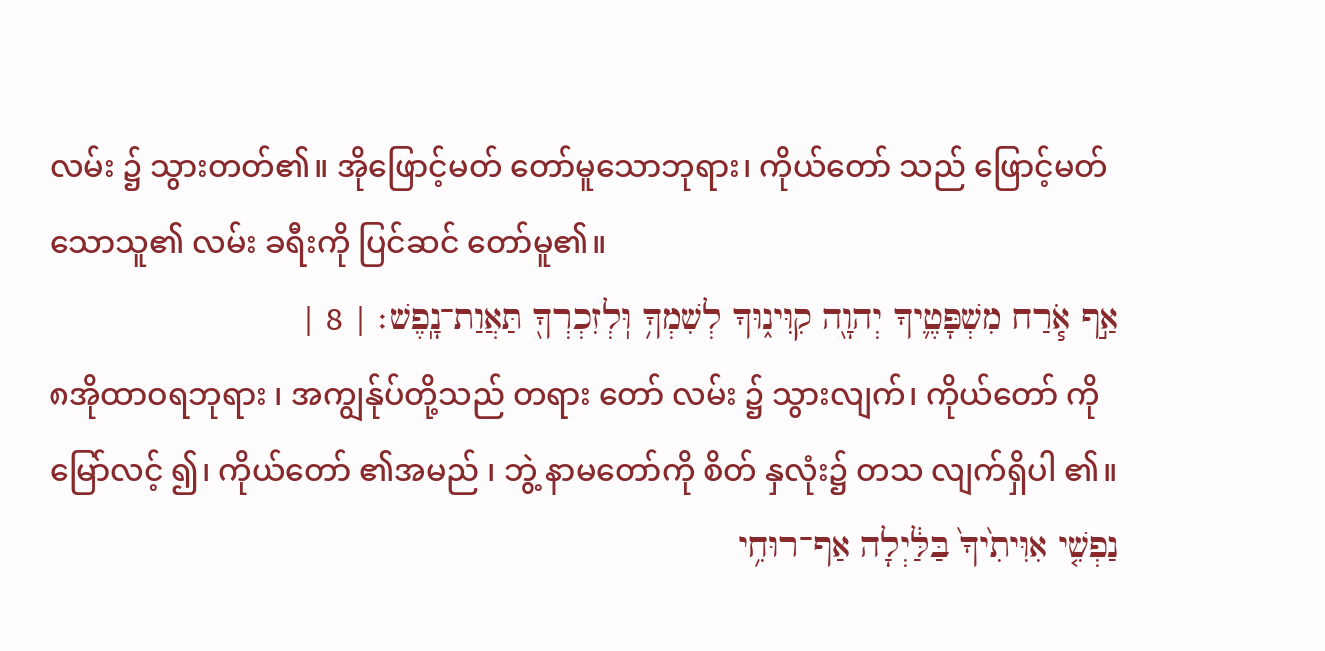လမ်း ၌ သွားတတ်၏။ အိုဖြောင့်မတ် တော်မူသောဘုရား၊ ကိုယ်တော် သည် ဖြောင့်မတ် သောသူ၏ လမ်း ခရီးကို ပြင်ဆင် တော်မူ၏။
אַ֣ף אֹ֧רַח מִשְׁפָּטֶ֛יךָ יְהוָ֖ה קִוִּינ֑וּךָ לְשִׁמְךָ֥ וּֽלְזִכְרְךָ֖ תַּאֲוַת־נָֽפֶשׁ׃ | 8 |
၈အိုထာဝရဘုရား ၊ အကျွန်ုပ်တို့သည် တရား တော် လမ်း ၌ သွားလျက်၊ ကိုယ်တော် ကို မြော်လင့် ၍၊ ကိုယ်တော် ၏အမည် ၊ ဘွဲ့ နာမတော်ကို စိတ် နှလုံး၌ တသ လျက်ရှိပါ ၏။
נַפְשִׁ֤י אִוִּיתִ֙יךָ֙ בַּלַּ֔יְלָה אַף־רוּחִ֥י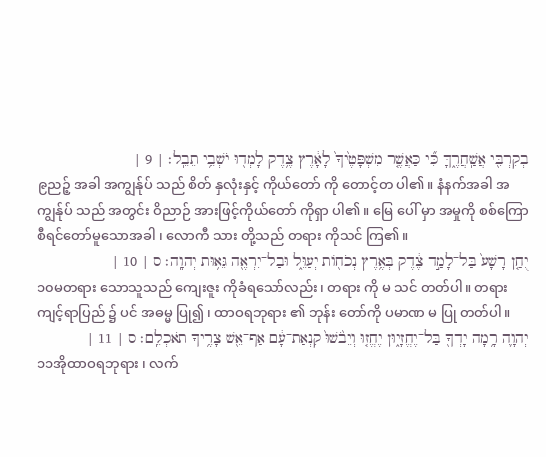בְקִרְבִּ֖י אֲשַֽׁחֲרֶ֑ךָּ כִּ֞י כַּאֲשֶׁ֤ר מִשְׁפָּטֶ֙יךָ֙ לָאָ֔רֶץ צֶ֥דֶק לָמְד֖וּ יֹשְׁבֵ֥י תֵבֵֽל׃ | 9 |
၉ညဉ့် အခါ အကျွန်ုပ် သည် စိတ် နှလုံးနှင့် ကိုယ်တော် ကို တောင့်တ ပါ၏။ နံနက်အခါ အကျွန်ုပ် သည် အတွင်း ဝိညာဉ် အားဖြင့်ကိုယ်တော် ကိုရှာ ပါ၏။ မြေ ပေါ် မှာ အမှုကို စစ်ကြော စီရင်တော်မူသောအခါ ၊ လောကီ သား တို့သည် တရား ကိုသင် ကြ၏။
יֻחַ֤ן רָשָׁע֙ בַּל־לָמַ֣ד צֶ֔דֶק בְּאֶ֥רֶץ נְכֹח֖וֹת יְעַוֵּ֑ל וּבַל־יִרְאֶ֖ה גֵּא֥וּת יְהוָֽה׃ ס | 10 |
၁၀မတရား သောသူသည် ကျေးဇူး ကိုခံရသော်လည်း၊ တရား ကို မ သင် တတ်ပါ။ တရား ကျင့်ရာပြည် ၌ ပင် အဓမ္မ ပြု၍ ၊ ထာဝရဘုရား ၏ ဘုန်း တော်ကို ပမာဏ မ ပြု တတ်ပါ။
יְהוָ֛ה רָ֥מָה יָדְךָ֖ בַּל־יֶחֱזָי֑וּן יֶחֱז֤וּ וְיֵבֹ֙שׁוּ֙ קִנְאַת־עָ֔ם אַף־אֵ֖שׁ צָרֶ֥יךָ תֹאכְלֵֽם׃ ס | 11 |
၁၁အိုထာဝရဘုရား ၊ လက်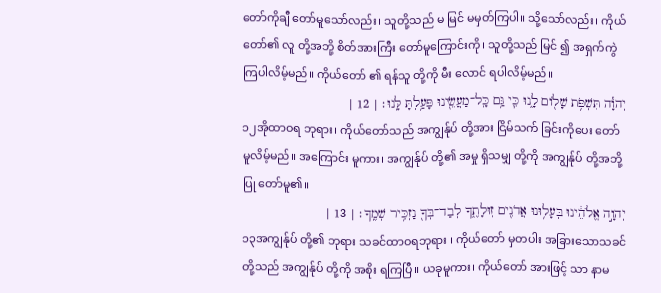တော်ကိုချီ တော်မူသော်လည်း၊ သူတို့သည် မ မြင် မမှတ်ကြပါ။ သို့သော်လည်း၊ ကိုယ်တော်၏ လူ တို့အဘို့ စိတ်အားကြီး တော်မူကြောင်းကို၊ သူတို့သည် မြင် ၍ အရှက်ကွဲ ကြပါလိမ့်မည်။ ကိုယ်တော် ၏ ရန်သူ တို့ကို မီး လောင် ရပါလိမ့်မည်။
יְהוָ֕ה תִּשְׁפֹּ֥ת שָׁל֖וֹם לָ֑נוּ כִּ֛י גַּ֥ם כָּֽל־מַעֲשֵׂ֖ינוּ פָּעַ֥לְתָּ לָּֽנוּ׃ | 12 |
၁၂အိုထာဝရ ဘုရား၊ ကိုယ်တော်သည် အကျွန်ုပ် တို့အား ငြိမ်သက် ခြင်းကိုပေး တော်မူလိမ့်မည်။ အကြောင်း မူကား၊ အကျွန်ုပ် တို့၏ အမှု ရှိသမျှ တို့ကို အကျွန်ုပ် တို့အဘို့ ပြု တော်မူ၏။
יְהוָ֣ה אֱלֹהֵ֔ינוּ בְּעָל֥וּנוּ אֲדֹנִ֖ים זֽוּלָתֶ֑ךָ לְבַד־בְּךָ֖ נַזְכִּ֥יר שְׁמֶֽךָ׃ | 13 |
၁၃အကျွန်ုပ် တို့၏ ဘုရား သခင်ထာဝရဘုရား ၊ ကိုယ်တော် မှတပါး အခြားသောသခင် တို့သည် အကျွန်ုပ် တို့ကို အစိုး ရကြပြီ။ ယခုမူကား၊ ကိုယ်တော် အားဖြင့် သာ နာမ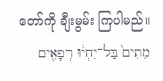တော်ကို ချီးမွမ်း ကြပါမည်။
מֵתִים֙ בַּל־יִחְי֔וּ רְפָאִ֖ים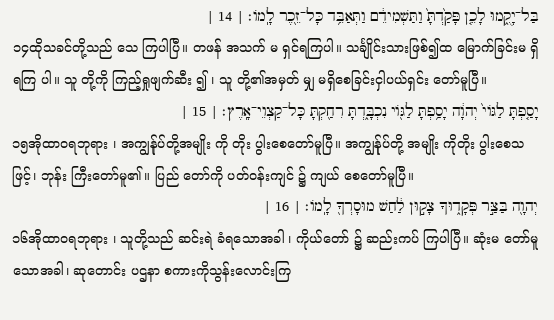בַּל־יָקֻ֑מוּ לָכֵ֤ן פָּקַ֙דְתָּ֙ וַתַּשְׁמִידֵ֔ם וַתְּאַבֵּ֥ד כָּל־זֵ֖כֶר לָֽמוֹ׃ | 14 |
၁၄ထိုသခင်တို့သည် သေ ကြပါပြီ။ တဖန် အသက် မ ရှင်ရကြပါ။ သင်္ချိုင်းသားဖြစ်၍ထ မြောက်ခြင်းမ ရှိရကြ ပါ။ သူ တို့ကို ကြည့်ရှုဖျက်ဆီး ၍ ၊ သူ တို့၏အမှတ် မျှ မရှိစေခြင်းငှါပယ်ရှင်း တော်မူပြီ။
יָסַ֤פְתָּ לַגּוֹי֙ יְהוָ֔ה יָסַ֥פְתָּ לַגּ֖וֹי נִכְבָּ֑דְתָּ רִחַ֖קְתָּ כָּל־קַצְוֵי־אָֽרֶץ׃ | 15 |
၁၅အိုထာဝရဘုရား ၊ အကျွန်ုပ်တို့အမျိုး ကို တိုး ပွါးစေတော်မူပြီ။ အကျွန်ုပ်တို့ အမျိုး ကိုတိုး ပွါးစေသဖြင့်၊ ဘုန်း ကြီးတော်မူ၏။ ပြည် တော်ကို ပတ်ဝန်းကျင် ၌ ကျယ် စေတော်မူပြီ။
יְהוָ֖ה בַּצַּ֣ר פְּקָד֑וּךָ צָק֣וּן לַ֔חַשׁ מוּסָרְךָ֖ לָֽמוֹ׃ | 16 |
၁၆အိုထာဝရဘုရား ၊ သူတို့သည် ဆင်းရဲ ခံရသောအခါ ၊ ကိုယ်တော် ၌ ဆည်းကပ် ကြပါပြီ။ ဆုံးမ တော်မူသောအခါ၊ ဆုတောင်း ပဌနာ စကားကိုသွန်းလောင်းကြ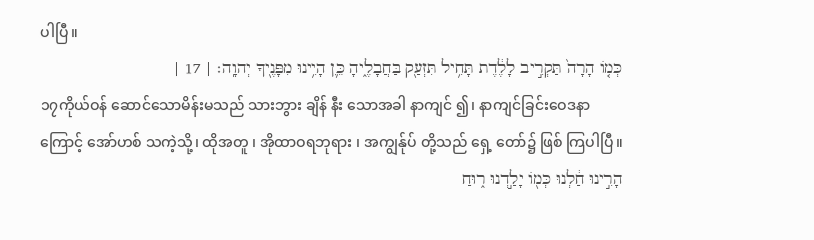ပါပြီ။
כְּמ֤וֹ הָרָה֙ תַּקְרִ֣יב לָלֶ֔דֶת תָּחִ֥יל תִּזְעַ֖ק בַּחֲבָלֶ֑יהָ כֵּ֛ן הָיִ֥ינוּ מִפָּנֶ֖יךָ יְהוָֽה׃ | 17 |
၁၇ကိုယ်ဝန် ဆောင်သောမိန်းမသည် သားဘွား ချိန် နီး သောအခါ နာကျင် ၍၊ နာကျင်ခြင်းဝေဒနာ ကြောင့် အော်ဟစ် သကဲ့သို့၊ ထိုအတူ ၊ အိုထာဝရဘုရား ၊ အကျွန်ုပ် တို့သည် ရှေ့ တော်၌ ဖြစ် ကြပါပြီ။
הָרִ֣ינוּ חַ֔לְנוּ כְּמ֖וֹ יָלַ֣דְנוּ ר֑וּחַ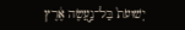יְשׁוּעֹת֙ בַּל־נַ֣עֲשֶׂה אֶ֔רֶץ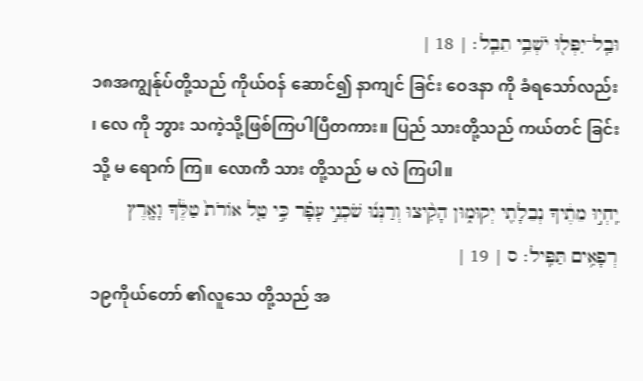וּבַֽל־יִפְּל֖וּ יֹשְׁבֵ֥י תֵבֵֽל׃ | 18 |
၁၈အကျွန်ုပ်တို့သည် ကိုယ်ဝန် ဆောင်၍ နာကျင် ခြင်း ဝေဒနာ ကို ခံရသော်လည်း ၊ လေ ကို ဘွား သကဲ့သို့ဖြစ်ကြပါပြီတကား။ ပြည် သားတို့သည် ကယ်တင် ခြင်းသို့ မ ရောက် ကြ။ လောကီ သား တို့သည် မ လဲ ကြပါ။
יִֽחְי֣וּ מֵתֶ֔יךָ נְבֵלָתִ֖י יְקוּמ֑וּן הָקִ֨יצוּ וְרַנְּנ֜וּ שֹׁכְנֵ֣י עָפָ֗ר כִּ֣י טַ֤ל אוֹרֹת֙ טַלֶּ֔ךָ וָאָ֖רֶץ רְפָאִ֥ים תַּפִּֽיל׃ ס | 19 |
၁၉ကိုယ်တော် ၏လူသေ တို့သည် အ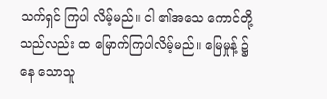သက်ရှင် ကြပါ လိမ့်မည်။ ငါ ၏အသေ ကောင်တို့သည်လည်း ထ မြောက်ကြပါလိမ့်မည်။ မြေမှုန့် ၌နေ သောသူ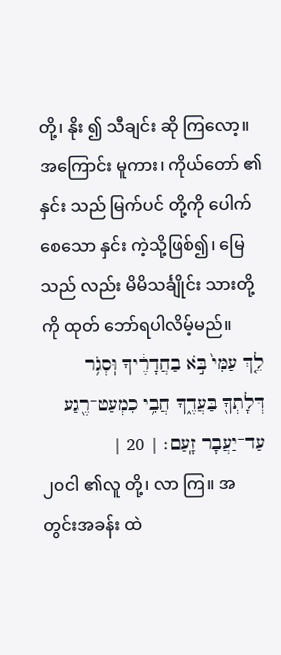တို့၊ နိုး ၍ သီချင်း ဆို ကြလော့။ အကြောင်း မူကား၊ ကိုယ်တော် ၏ နှင်း သည် မြက်ပင် တို့ကို ပေါက်စေသော နှင်း ကဲ့သို့ဖြစ်၍၊ မြေ သည် လည်း မိမိသင်္ချိုင်း သားတို့ကို ထုတ် ဘော်ရပါလိမ့်မည်။
לֵ֤ךְ עַמִּי֙ בֹּ֣א בַחֲדָרֶ֔יךָ וּֽסְגֹ֥ר דְּלָתְךָ֖ בַּעֲדֶ֑ךָ חֲבִ֥י כִמְעַט־רֶ֖גַע עַד־יַעֲבָר זָֽעַם׃ | 20 |
၂၀ငါ ၏လူ တို့၊ လာ ကြ။ အတွင်းအခန်း ထဲ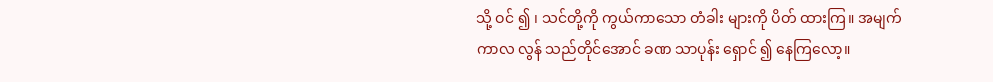သို့ ဝင် ၍ ၊ သင်တို့ကို ကွယ်ကာသော တံခါး များကို ပိတ် ထားကြ။ အမျက် ကာလ လွန် သည်တိုင်အောင် ခဏ သာပုန်း ရှောင် ၍ နေကြလော့။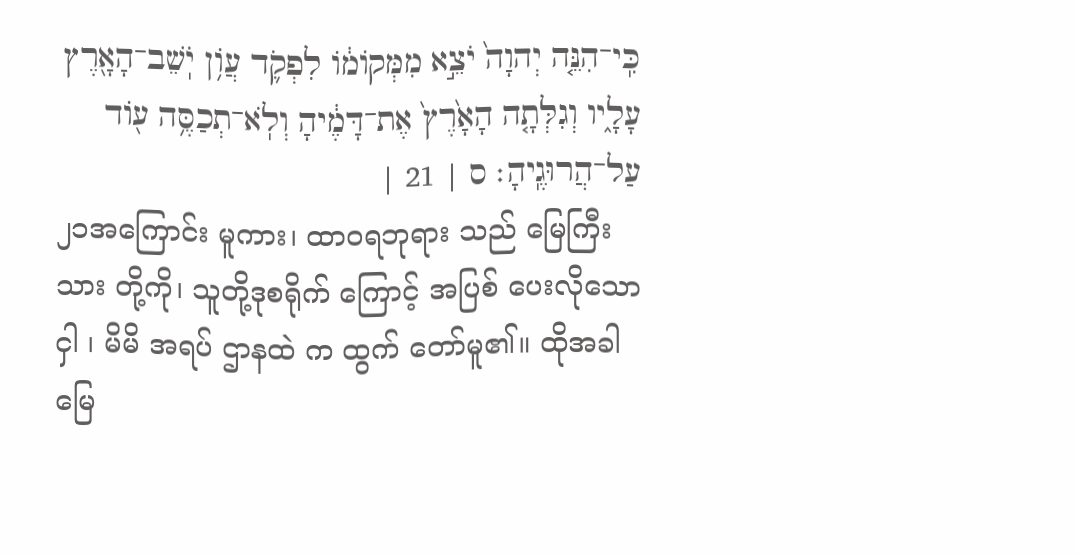כִּֽי־הִנֵּ֤ה יְהוָה֙ יֹצֵ֣א מִמְּקוֹמ֔וֹ לִפְקֹ֛ד עֲוֹ֥ן יֹֽשֵׁב־הָאָ֖רֶץ עָלָ֑יו וְגִלְּתָ֤ה הָאָ֙רֶץ֙ אֶת־דָּמֶ֔יהָ וְלֹֽא־תְכַסֶּ֥ה ע֖וֹד עַל־הֲרוּגֶֽיהָ׃ ס | 21 |
၂၁အကြောင်း မူကား၊ ထာဝရဘုရား သည် မြေကြီး သား တို့ကို၊ သူတို့ဒုစရိုက် ကြောင့် အပြစ် ပေးလိုသောငှါ ၊ မိမိ အရပ် ဌာနထဲ က ထွက် တော်မူ၏။ ထိုအခါ မြေ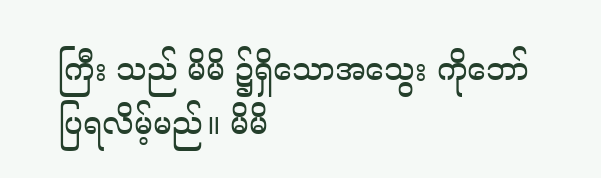ကြီး သည် မိမိ ၌ရှိသောအသွေး ကိုဘော် ပြရလိမ့်မည်။ မိမိ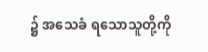၌ အသေခံ ရသောသူတို့ကို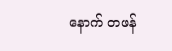နောက် တဖန်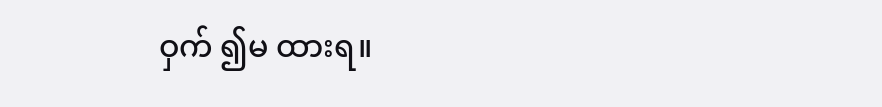ဝှက် ၍မ ထားရ။